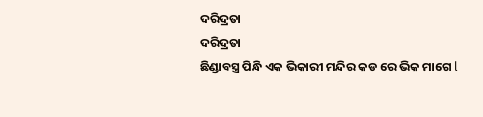ଦରିଦ୍ରତା
ଦରିଦ୍ରତା
ଛିଣ୍ଡାବସ୍ତ୍ର ପିନ୍ଧି ଏକ ଭିକାରୀ ମନ୍ଦିର କଡ ରେ ଭିକ ମାଗେ l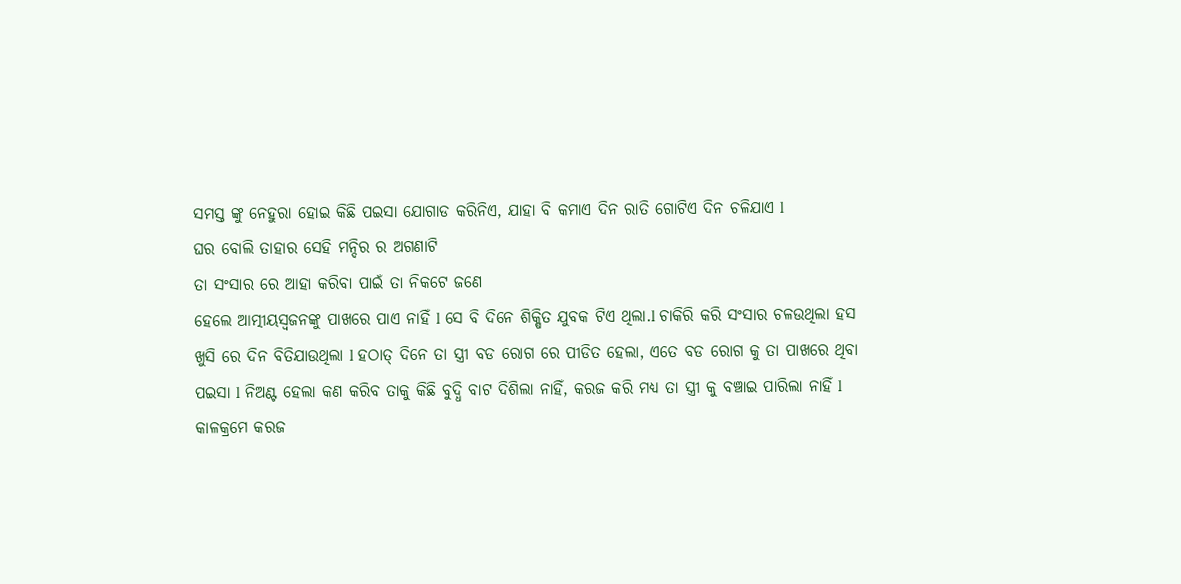ସମସ୍ତ ଙ୍କୁ ନେହୁରା ହୋଇ କିଛି ପଇସା ଯୋଗାଡ କରିନିଏ, ଯାହା ବି କମାଏ ଦିନ ରାତି ଗୋଟିଏ ଦିନ ଚଳିଯାଏ l
ଘର ବୋଲି ତାହାର ସେହି ମନ୍ଦିର ର ଅଗଣାଟି
ତା ସଂସାର ରେ ଆହା କରିବା ପାଇଁ ତା ନିକଟେ ଜଣେ
ହେଲେ ଆତ୍ମୀୟସ୍ଵଜନଙ୍କୁ ପାଖରେ ପାଏ ନାହିଁ l ସେ ବି ଦିନେ ଶିକ୍ଷିତ ଯୁବକ ଟିଏ ଥିଲା.l ଚାକିରି କରି ସଂସାର ଚଳଉଥିଲା ହସ ଖୁସି ରେ ଦିନ ବିତିଯାଉଥିଲା l ହଠାତ୍ ଦିନେ ତା ସ୍ତ୍ରୀ ବଡ ରୋଗ ରେ ପୀଡିତ ହେଲା, ଏତେ ବଡ ରୋଗ କୁ ତା ପାଖରେ ଥିବା ପଇସା l ନିଅଣ୍ଟ ହେଲା କଣ କରିବ ତାକୁ କିଛି ବୁଦ୍ଧି ବାଟ ଦିଶିଲା ନାହିଁ, କରଜ କରି ମଧ୍ୟ ତା ସ୍ତ୍ରୀ କୁ ବଞ୍ଚାଇ ପାରିଲା ନାହିଁ l
କାଳକ୍ରମେ କରଜ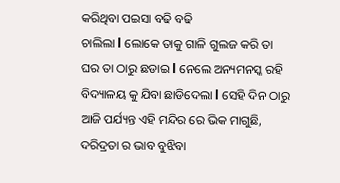କରିଥିବା ପଇସା ବଢି ବଢି
ଚାଲିଲା l ଲୋକେ ତାକୁ ଗାଳି ଗୁଲଜ କରି ତା
ଘର ତା ଠାରୁ ଛଡାଇ l ନେଲେ ଅନ୍ୟମନସ୍କ ରହି ବିଦ୍ୟାଳୟ କୁ ଯିବା ଛାଡିଦେଲା l ସେହି ଦିନ ଠାରୁ ଆଜି ପର୍ଯ୍ୟନ୍ତ ଏହି ମନ୍ଦିର ରେ ଭିକ ମାଗୁଛି, ଦରିଦ୍ରତା ର ଭାବ ବୁଝିବା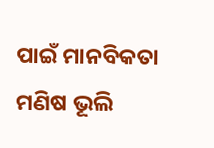ପାଇଁ ମାନବିକତା ମଣିଷ ଭୂଲି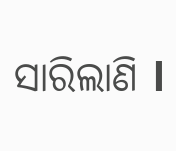ସାରିଲାଣି l